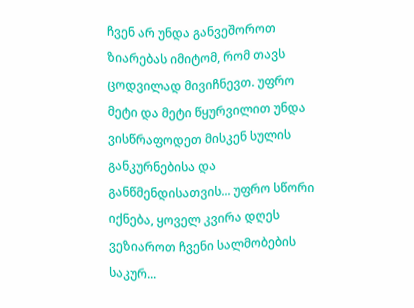ჩვენ არ უნდა განვეშოროთ ზიარებას იმიტომ, რომ თავს ცოდვილად მივიჩნევთ. უფრო მეტი და მეტი წყურვილით უნდა ვისწრაფოდეთ მისკენ სულის განკურნებისა და განწმენდისათვის... უფრო სწორი იქნება, ყოველ კვირა დღეს ვეზიაროთ ჩვენი სალმობების საკურ...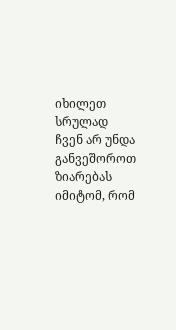იხილეთ სრულად
ჩვენ არ უნდა განვეშოროთ ზიარებას იმიტომ, რომ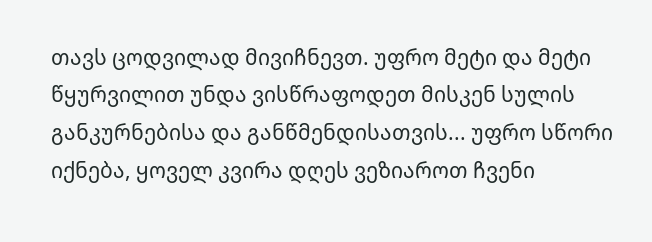თავს ცოდვილად მივიჩნევთ. უფრო მეტი და მეტი წყურვილით უნდა ვისწრაფოდეთ მისკენ სულის განკურნებისა და განწმენდისათვის... უფრო სწორი იქნება, ყოველ კვირა დღეს ვეზიაროთ ჩვენი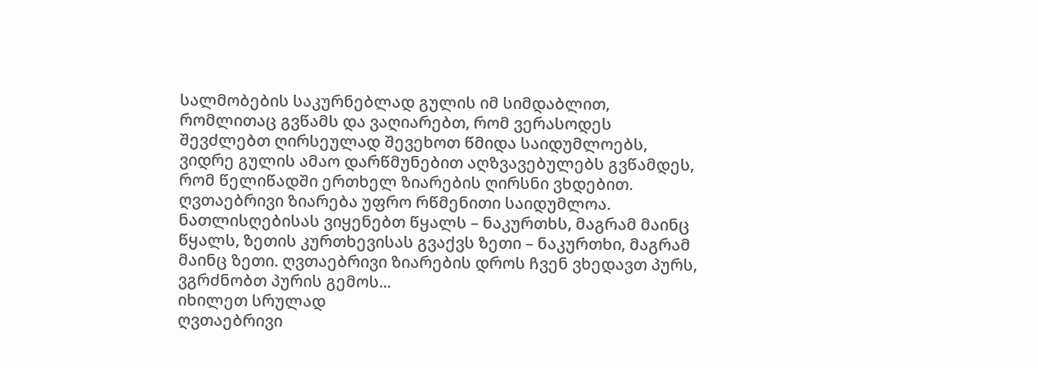სალმობების საკურნებლად გულის იმ სიმდაბლით, რომლითაც გვწამს და ვაღიარებთ, რომ ვერასოდეს შევძლებთ ღირსეულად შევეხოთ წმიდა საიდუმლოებს, ვიდრე გულის ამაო დარწმუნებით აღზვავებულებს გვწამდეს, რომ წელიწადში ერთხელ ზიარების ღირსნი ვხდებით.
ღვთაებრივი ზიარება უფრო რწმენითი საიდუმლოა. ნათლისღებისას ვიყენებთ წყალს – ნაკურთხს, მაგრამ მაინც წყალს, ზეთის კურთხევისას გვაქვს ზეთი – ნაკურთხი, მაგრამ მაინც ზეთი. ღვთაებრივი ზიარების დროს ჩვენ ვხედავთ პურს, ვგრძნობთ პურის გემოს...
იხილეთ სრულად
ღვთაებრივი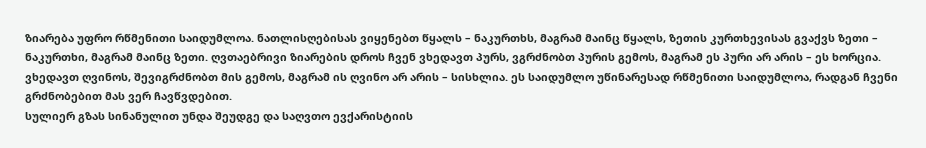ზიარება უფრო რწმენითი საიდუმლოა. ნათლისღებისას ვიყენებთ წყალს – ნაკურთხს, მაგრამ მაინც წყალს, ზეთის კურთხევისას გვაქვს ზეთი – ნაკურთხი, მაგრამ მაინც ზეთი. ღვთაებრივი ზიარების დროს ჩვენ ვხედავთ პურს, ვგრძნობთ პურის გემოს, მაგრამ ეს პური არ არის – ეს ხორცია. ვხედავთ ღვინოს, შევიგრძნობთ მის გემოს, მაგრამ ის ღვინო არ არის – სისხლია. ეს საიდუმლო უწინარესად რწმენითი საიდუმლოა, რადგან ჩვენი გრძნობებით მას ვერ ჩავწვდებით.
სულიერ გზას სინანულით უნდა შეუდგე და საღვთო ევქარისტიის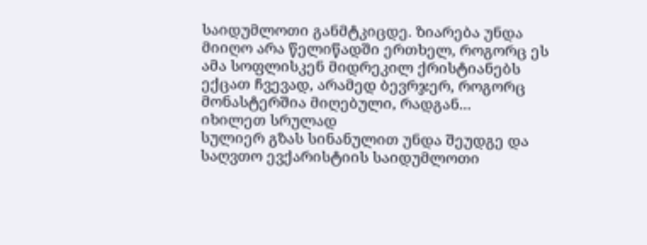საიდუმლოთი განმტკიცდე. ზიარება უნდა მიიღო არა წელიწადში ერთხელ, როგორც ეს ამა სოფლისკენ მიდრეკილ ქრისტიანებს ექცათ ჩვევად, არამედ ბევრჯერ, როგორც მონასტერშია მიღებული, რადგან...
იხილეთ სრულად
სულიერ გზას სინანულით უნდა შეუდგე და საღვთო ევქარისტიის საიდუმლოთი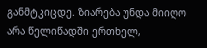განმტკიცდე. ზიარება უნდა მიიღო არა წელიწადში ერთხელ,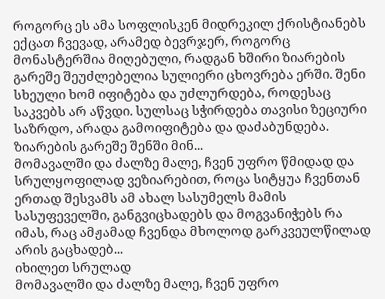როგორც ეს ამა სოფლისკენ მიდრეკილ ქრისტიანებს ექცათ ჩვევად, არამედ ბევრჯერ, როგორც მონასტერშია მიღებული, რადგან ხშირი ზიარების გარეშე შეუძლებელია სულიერი ცხოვრება ერში. შენი სხეული ხომ იფიტება და უძლურდება, როდესაც საკვებს არ აწვდი. სულსაც სჭირდება თავისი ზეციური საზრდო, არადა გამოიფიტება და დაძაბუნდება. ზიარების გარეშე შენში მინ...
მომავალში და ძალზე მალე, ჩვენ უფრო წმიდად და სრულყოფილად ვეზიარებით, როცა სიტყუა ჩვენთან ერთად შესვამს ამ ახალ სასუმელს მამის სასუფეველში, განგვიცხადებს და მოგვანიჭებს რა იმას, რაც ამჟამად ჩვენდა მხოლოდ გარკვეულწილად არის გაცხადებ...
იხილეთ სრულად
მომავალში და ძალზე მალე, ჩვენ უფრო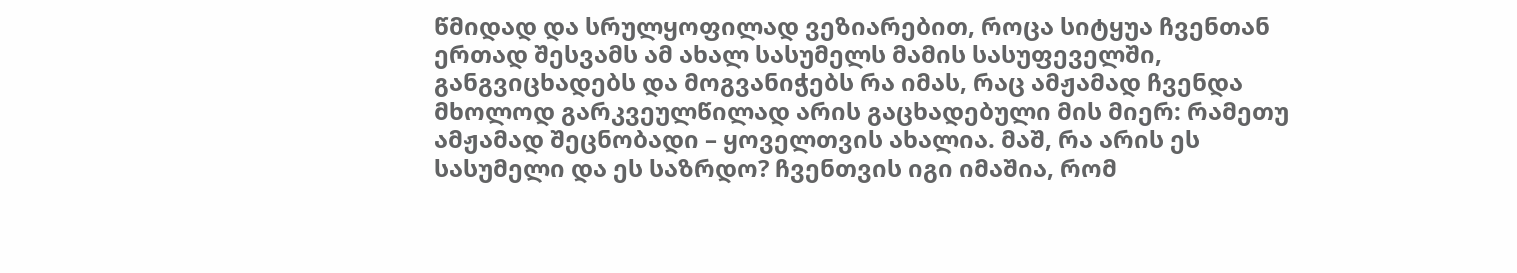წმიდად და სრულყოფილად ვეზიარებით, როცა სიტყუა ჩვენთან ერთად შესვამს ამ ახალ სასუმელს მამის სასუფეველში, განგვიცხადებს და მოგვანიჭებს რა იმას, რაც ამჟამად ჩვენდა მხოლოდ გარკვეულწილად არის გაცხადებული მის მიერ: რამეთუ ამჟამად შეცნობადი – ყოველთვის ახალია. მაშ, რა არის ეს სასუმელი და ეს საზრდო? ჩვენთვის იგი იმაშია, რომ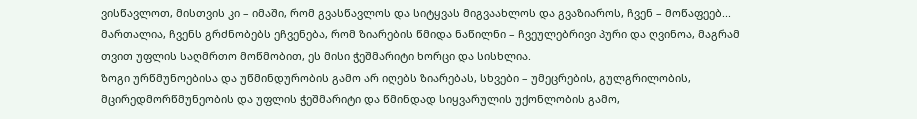ვისწავლოთ, მისთვის კი – იმაში, რომ გვასწავლოს და სიტყვას მიგვაახლოს და გვაზიაროს, ჩვენ – მოწაფეებ...
მართალია, ჩვენს გრძნობებს ეჩვენება, რომ ზიარების წმიდა ნაწილნი – ჩვეულებრივი პური და ღვინოა, მაგრამ თვით უფლის საღმრთო მოწმობით, ეს მისი ჭეშმარიტი ხორცი და სისხლია.
ზოგი ურწმუნოებისა და უწმინდურობის გამო არ იღებს ზიარებას, სხვები – უმეცრების, გულგრილობის, მცირედმორწმუნეობის და უფლის ჭეშმარიტი და წმინდად სიყვარულის უქონლობის გამო,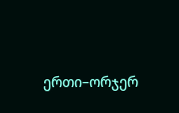ერთი–ორჯერ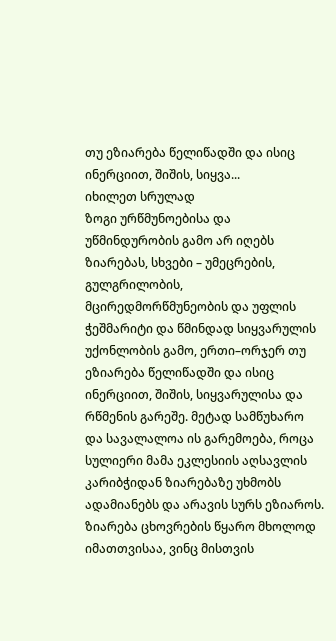თუ ეზიარება წელიწადში და ისიც ინერციით, შიშის, სიყვა...
იხილეთ სრულად
ზოგი ურწმუნოებისა და უწმინდურობის გამო არ იღებს ზიარებას, სხვები – უმეცრების, გულგრილობის, მცირედმორწმუნეობის და უფლის ჭეშმარიტი და წმინდად სიყვარულის უქონლობის გამო, ერთი–ორჯერ თუ ეზიარება წელიწადში და ისიც ინერციით, შიშის, სიყვარულისა და რწმენის გარეშე. მეტად სამწუხარო და სავალალოა ის გარემოება, როცა სულიერი მამა ეკლესიის აღსავლის კარიბჭიდან ზიარებაზე უხმობს ადამიანებს და არავის სურს ეზიაროს.
ზიარება ცხოვრების წყარო მხოლოდ იმათთვისაა, ვინც მისთვის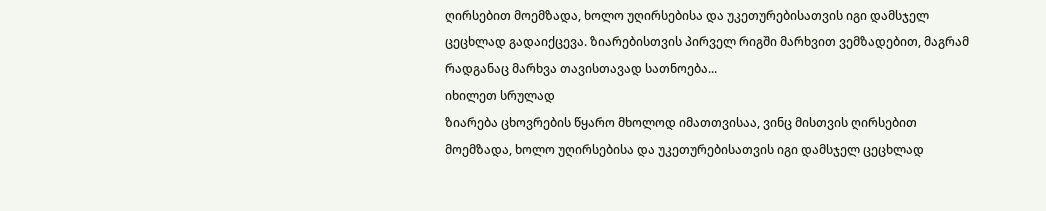ღირსებით მოემზადა, ხოლო უღირსებისა და უკეთურებისათვის იგი დამსჯელ ცეცხლად გადაიქცევა. ზიარებისთვის პირველ რიგში მარხვით ვემზადებით, მაგრამ რადგანაც მარხვა თავისთავად სათნოება...
იხილეთ სრულად
ზიარება ცხოვრების წყარო მხოლოდ იმათთვისაა, ვინც მისთვის ღირსებით მოემზადა, ხოლო უღირსებისა და უკეთურებისათვის იგი დამსჯელ ცეცხლად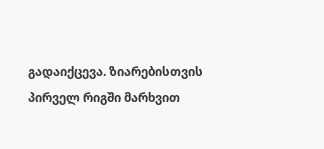გადაიქცევა. ზიარებისთვის პირველ რიგში მარხვით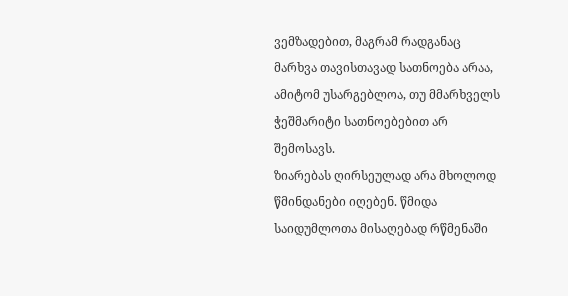ვემზადებით, მაგრამ რადგანაც მარხვა თავისთავად სათნოება არაა, ამიტომ უსარგებლოა, თუ მმარხველს ჭეშმარიტი სათნოებებით არ შემოსავს.
ზიარებას ღირსეულად არა მხოლოდ წმინდანები იღებენ. წმიდა საიდუმლოთა მისაღებად რწმენაში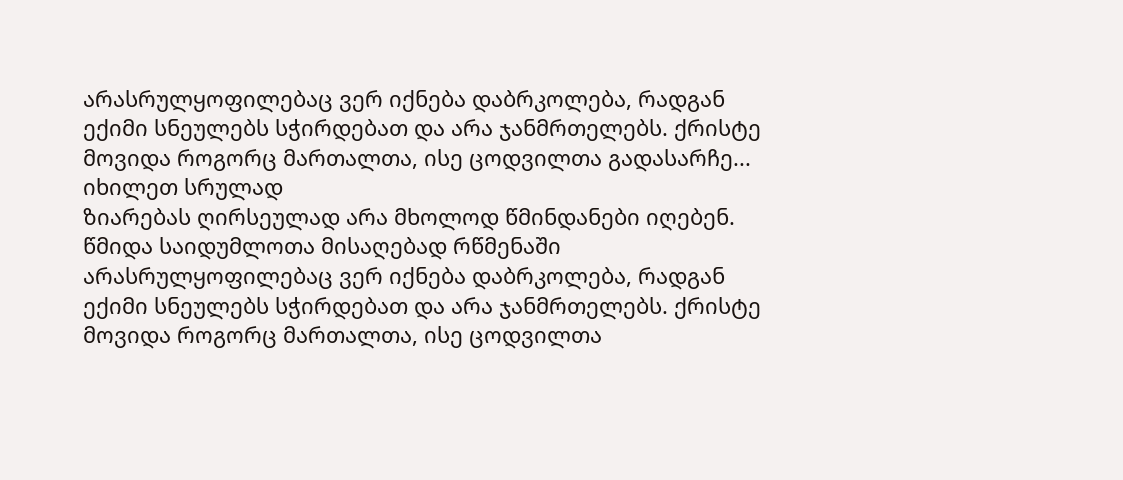არასრულყოფილებაც ვერ იქნება დაბრკოლება, რადგან ექიმი სნეულებს სჭირდებათ და არა ჯანმრთელებს. ქრისტე მოვიდა როგორც მართალთა, ისე ცოდვილთა გადასარჩე...
იხილეთ სრულად
ზიარებას ღირსეულად არა მხოლოდ წმინდანები იღებენ. წმიდა საიდუმლოთა მისაღებად რწმენაში არასრულყოფილებაც ვერ იქნება დაბრკოლება, რადგან ექიმი სნეულებს სჭირდებათ და არა ჯანმრთელებს. ქრისტე მოვიდა როგორც მართალთა, ისე ცოდვილთა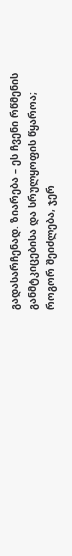გადასარჩენად. ზიარება – ეს ჩვენი რწმენის განმტკიცებისა და სრულყოფის წყაროა; როგორ შეიძლება, ჯერ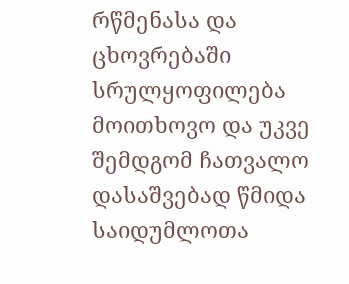რწმენასა და ცხოვრებაში სრულყოფილება მოითხოვო და უკვე შემდგომ ჩათვალო დასაშვებად წმიდა საიდუმლოთა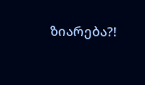ზიარება?!